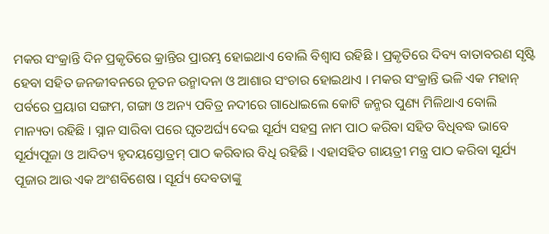ମକର ସଂକ୍ରାନ୍ତି ଦିନ ପ୍ରକୃତିରେ କ୍ରାନ୍ତିର ପ୍ରାରମ୍ଭ ହୋଇଥାଏ ବୋଲି ବିଶ୍ୱାସ ରହିଛି । ପ୍ରକୃତିରେ ଦିବ୍ୟ ବାତାବରଣ ସୃଷ୍ଟି ହେବା ସହିତ ଜନଜୀବନରେ ନୂତନ ଉନ୍ମାଦନା ଓ ଆଶାର ସଂଚାର ହୋଇଥାଏ । ମକର ସଂକ୍ରାନ୍ତି ଭଳି ଏକ ମହାନ୍ ପର୍ବରେ ପ୍ରୟାଗ ସଙ୍ଗମ, ଗଙ୍ଗା ଓ ଅନ୍ୟ ପବିତ୍ର ନଦୀରେ ଗାଧୋଇଲେ କୋଟି ଜନ୍ମର ପୁଣ୍ୟ ମିଳିଥାଏ ବୋଲି ମାନ୍ୟତା ରହିଛି । ସ୍ନାନ ସାରିବା ପରେ ଘୃତଅର୍ଘ୍ୟ ଦେଇ ସୂର୍ଯ୍ୟ ସହସ୍ର ନାମ ପାଠ କରିବା ସହିତ ବିଧିବଦ୍ଧ ଭାବେ ସୂର୍ଯ୍ୟପୂଜା ଓ ଆଦିତ୍ୟ ହୃଦୟସ୍ତୋତ୍ରମ୍ ପାଠ କରିବାର ବିଧି ରହିଛି । ଏହାସହିତ ଗାୟତ୍ରୀ ମନ୍ତ୍ର ପାଠ କରିବା ସୂର୍ଯ୍ୟ ପୂଜାର ଆଉ ଏକ ଅଂଶବିଶେଷ । ସୂର୍ଯ୍ୟ ଦେବତାଙ୍କୁ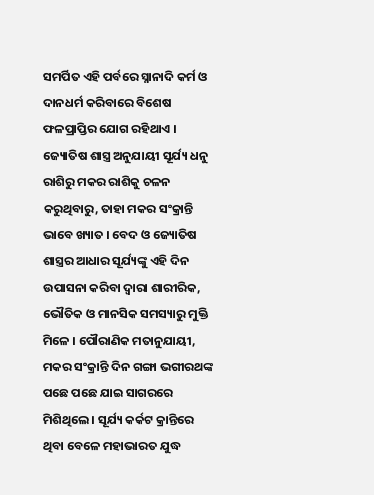ସମର୍ପିତ ଏହି ପର୍ବରେ ସ୍ନାନାଦି କର୍ମ ଓ ଦାନଧର୍ମ କରିବାରେ ବିଶେଷ ଫଳପ୍ରାପ୍ତିର ଯୋଗ ରହିଥାଏ । ଜ୍ୟୋତିଷ ଶାସ୍ତ୍ର ଅନୁଯାୟୀ ସୂର୍ଯ୍ୟ ଧନୁ ରାଶିରୁ ମକର ରାଶିକୁ ଚଳନ କରୁଥିବାରୁ, ତାହା ମକର ସଂକ୍ରାନ୍ତି ଭାବେ ଖ୍ୟାତ । ବେଦ ଓ ଜ୍ୟୋତିଷ ଶାସ୍ତ୍ରର ଆଧାର ସୂର୍ଯ୍ୟଙ୍କୁ ଏହି ଦିନ ଉପାସନା କରିବା ଦ୍ୱାରା ଶାରୀରିକ, ଭୌତିକ ଓ ମାନସିକ ସମସ୍ୟାରୁ ମୁକ୍ତି ମିଳେ । ପୌରାଣିକ ମତାନୁଯାୟୀ, ମକର ସଂକ୍ରାନ୍ତି ଦିନ ଗଙ୍ଗା ଭଗୀରଥଙ୍କ ପଛେ ପଛେ ଯାଇ ସାଗରରେ ମିଶିଥିଲେ । ସୂର୍ଯ୍ୟ କର୍କଟ କ୍ରାନ୍ତିରେ ଥିବା ବେଳେ ମହାଭାରତ ଯୁଦ୍ଧ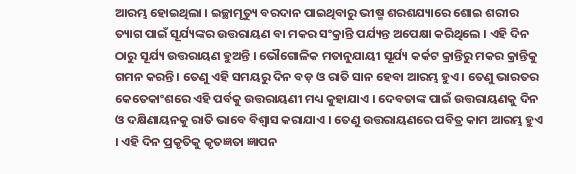ଆରମ୍ଭ ହୋଇଥିଲା । ଇଚ୍ଛାମୃତ୍ୟୁ ବରଦାନ ପାଇଥିବାରୁ ଭୀଷ୍ମ ଶରଶଯ୍ୟାରେ ଶୋଇ ଶରୀର ତ୍ୟାଗ ପାଇଁ ସୂର୍ଯ୍ୟଙ୍କର ଉତ୍ତରାୟଣ ବା ମକର ସଂକ୍ରାନ୍ତି ପର୍ଯ୍ୟନ୍ତ ଅପେକ୍ଷା କରିଥିଲେ । ଏହି ଦିନ ଠାରୁ ସୂର୍ଯ୍ୟ ଉତ୍ତରାୟଣ ହୁଅନ୍ତି । ଭୌଗୋଳିକ ମତାନୁଯାୟୀ ସୂର୍ଯ୍ୟ କର୍କଟ କ୍ରାନ୍ତିରୁ ମକର କ୍ରାନ୍ତିକୁ ଗମନ କରନ୍ତି । ତେଣୁ ଏହି ସମୟରୁ ଦିନ ବଡ଼ ଓ ରାତି ସାନ ହେବା ଆରମ୍ଭ ହୁଏ । ତେଣୁ ଭାରତର କେତେକାଂଶରେ ଏହି ପର୍ବକୁ ଉତ୍ତରାୟଣୀ ମଧ୍ୟ କୁହାଯାଏ । ଦେବତାଙ୍କ ପାଇଁ ଉତ୍ତରାୟଣକୁ ଦିନ ଓ ଦକ୍ଷିଣାୟନକୁ ରାତି ଭାବେ ବିଶ୍ୱାସ କରାଯାଏ । ତେଣୁ ଉତ୍ତରାୟଣରେ ପବିତ୍ର କାମ ଆରମ୍ଭ ହୁଏ । ଏହି ଦିନ ପ୍ରକୃତିକୁ କୃତଜ୍ଞତା ଜ୍ଞାପନ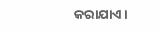କରାଯାଏ ।